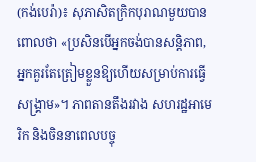(កង់បេរ៉ា)៖ សុភាសិតក្រិកបុរាណមួយបានពោលថា «ប្រសិនបើអ្នកចង់បានសន្តិភាព, អ្នកគួរតែត្រៀមខ្លួនឱ្យហើយសម្រាប់ការធ្វើសង្រ្គាម»។ ភាពតានតឹងរវាង សហរដ្ឋអាមេរិក និងចិននាពេលបច្ចុ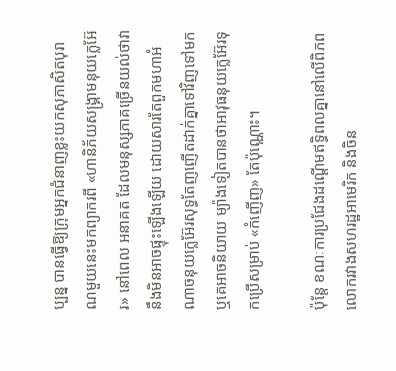ប្បន្ន បានធ្វើឱ្យក្រុមអ្នកជំនាញខ្លះយកសុភាសិតបុរាណមួយនេះមកព្យាករពី «ហានិភ័យសង្រ្គាមនុយក្លេអ៊ែរ» នៅពេល អនាគត ដែលមនុស្សភាគច្រើនយល់ថាវានឹងមិនអាចផ្ទុះឡើងឡើយ ដោយសារតែពួកមហាអំណាចនុយក្លេអ៊ែរសុទ្ធតែញញើតដាក់គ្នាទៅវិញទៅមក ឬគេអាចនិយាយ ម្យ៉ាងទៀតបានថាអាវុធនុយក្លេអ៊ែរទុកប្រើសម្រាប់ «កំញើញ» តែប៉ុណ្ណោះ។

ប៉ុន្តែ ខណៈការប្រជែងដណ្ដើមឥទ្ធិពលគ្នានៅលើពិភពលោករវាងសហរដ្ឋអាមេរិក និងចិន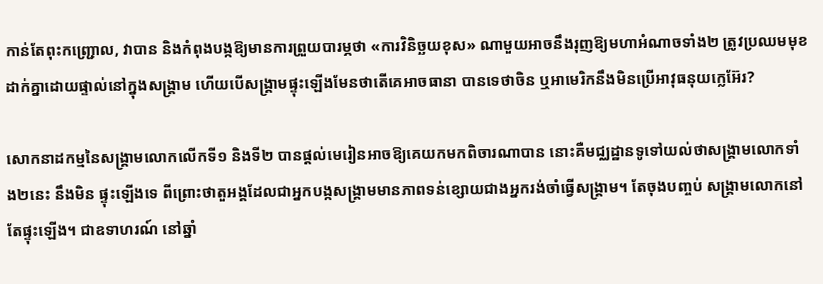កាន់តែពុះកញ្ជ្រោល, វាបាន និងកំពុងបង្កឱ្យមានការព្រួយបារម្ភថា «ការវិនិច្ឆយខុស» ណាមួយអាចនឹងរុញឱ្យមហាអំណាចទាំង២ ត្រូវប្រឈមមុខដាក់គ្នាដោយផ្ទាល់នៅក្នុងសង្រ្គាម ហើយបើសង្រ្គាមផ្ទុះឡើងមែនថាតើគេអាចធានា បានទេថាចិន ឬអាមេរិកនឹងមិនប្រើអាវុធនុយក្លេអ៊ែរ?

សោកនាដកម្មនៃសង្រ្គាមលោកលើកទី១ និងទី២ បានផ្ដល់មេរៀនអាចឱ្យគេយកមកពិចារណាបាន នោះគឺមជ្ឈដ្ឋានទូទៅយល់ថាសង្រ្គាមលោកទាំង២នេះ នឹងមិន ផ្ទុះឡើងទេ ពីព្រោះថាតួអង្គដែលជាអ្នកបង្កសង្រ្គាមមានភាពទន់ខ្សោយជាងអ្នករង់ចាំធ្វើសង្រ្គាម។ តែចុងបញ្ចប់ សង្រ្គាមលោកនៅតែផ្ទុះឡើង។ ជាឧទាហរណ៍ នៅឆ្នាំ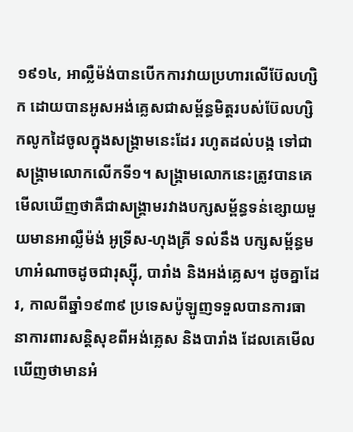១៩១៤, អាល្លឺម៉ង់បានបើកការវាយប្រហារលើប៊ែលហ្សិក ដោយបានអូសអង់គ្លេសជាសម្ព័ន្ធមិត្តរបស់ប៊ែលហ្សិកលូកដៃចូលក្នុងសង្រ្គាមនេះដែរ រហូតដល់បង្ក ទៅជាសង្រ្គាមលោកលើកទី១។ សង្រ្គាមលោកនេះត្រូវបានគេមើលឃើញថាគឺជាសង្រ្គាមរវាងបក្សសម្ព័ន្ធទន់ខ្សោយមួយមានអាល្លឺម៉ង់ អូទ្រីស-ហុងគ្រី ទល់នឹង បក្សសម្ព័ន្ធមហាអំណាចដូចជារុស្ស៊ី, បារាំង និងអង់គ្លេស។ ដូចគ្នាដែរ, កាលពីឆ្នាំ១៩៣៩ ប្រទេសប៉ូឡូញទទួលបានការធានាការពារសន្តិសុខពីអង់គ្លេស និងបារាំង ដែលគេមើលឃើញថាមានអំ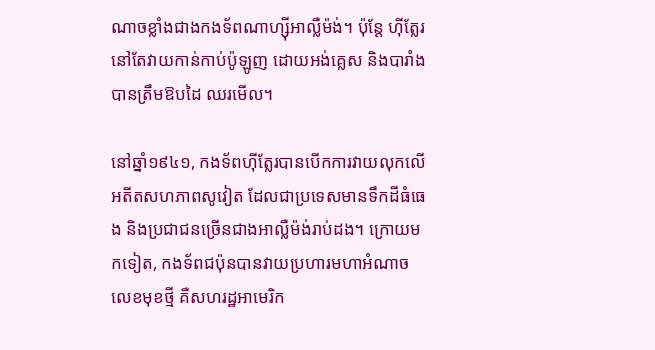ណាចខ្លាំងជាងកងទ័ពណាហ្ស៊ីអាល្លឺម៉ង់។ ប៉ុន្តែ ហ៊ីត្លែរនៅតែវាយកាន់កាប់ប៉ូឡូញ ដោយអង់គ្លេស និងបារាំងបានត្រឹមឱបដៃ ឈរមើល។

នៅឆ្នាំ១៩៤១, កងទ័ពហ៊ីត្លែរបានបើកការវាយលុកលើអតីតសហភាពសូវៀត ដែលជាប្រទេសមានទឹកដីធំធេង និងប្រជាជនច្រើនជាងអាល្លឺម៉ង់រាប់ដង។ ក្រោយមកទៀត, កងទ័ពជប៉ុនបានវាយប្រហារមហាអំណាចលេខមុខថ្មី គឺសហរដ្ឋអាមេរិក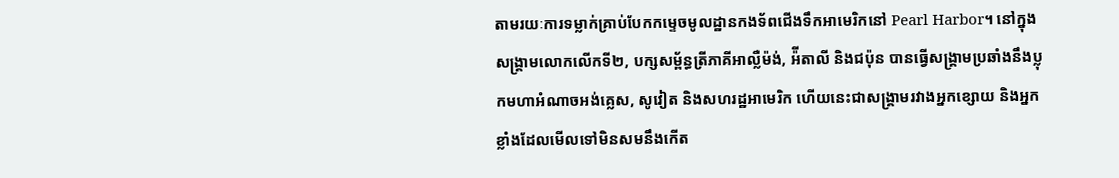តាមរយៈការទម្លាក់គ្រាប់បែកកម្ទេចមូលដ្ឋានកងទ័ពជើងទឹកអាមេរិកនៅ Pearl Harbor។ នៅក្នុងសង្រ្គាមលោកលើកទី២, បក្សសម្ព័ន្ធត្រីភាគីអាល្លឺម៉ង់, អ៉ីតាលី និងជប៉ុន បានធ្វើសង្រ្គាមប្រឆាំងនឹងប្លុកមហាអំណាចអង់គ្លេស, សូវៀត និងសហរដ្ឋអាមេរិក ហើយនេះជាសង្រ្គាមរវាងអ្នកខ្សោយ និងអ្នកខ្លាំងដែលមើលទៅមិនសមនឹងកើត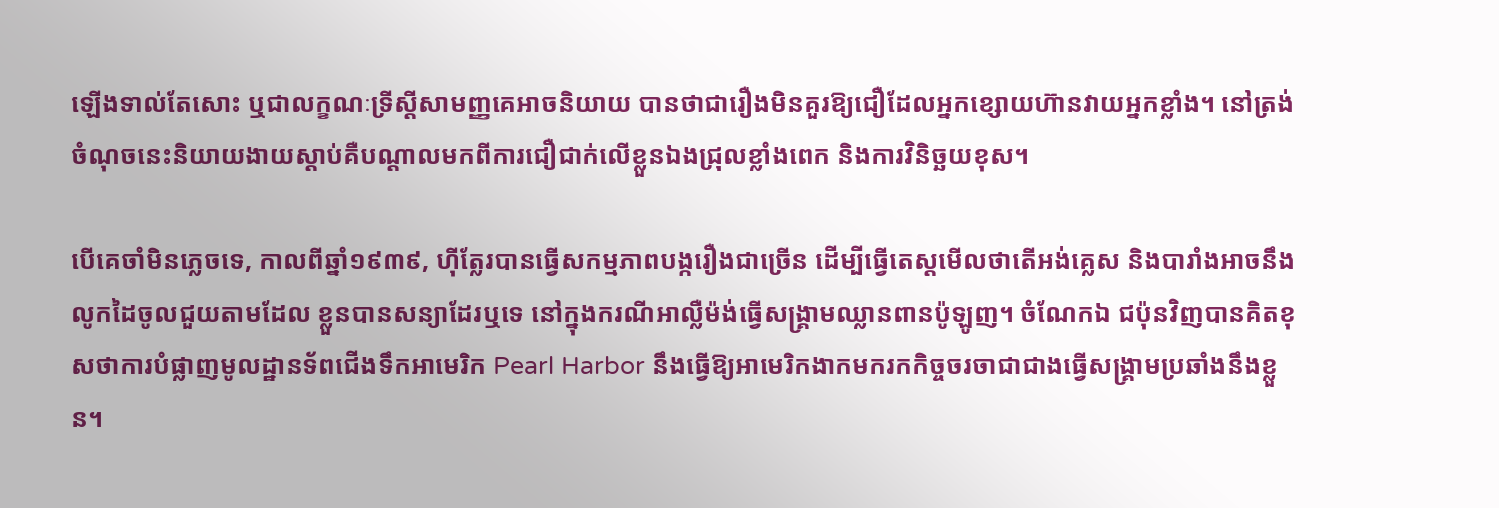ឡើងទាល់តែសោះ ឬជាលក្ខណៈទ្រីស្តីសាមញ្ញគេអាចនិយាយ បានថាជារឿងមិនគួរឱ្យជឿដែលអ្នកខ្សោយហ៊ានវាយអ្នកខ្លាំង។ នៅត្រង់ចំណុចនេះនិយាយងាយស្ដាប់គឺបណ្ដាលមកពីការជឿជាក់លើខ្លួនឯងជ្រុលខ្លាំងពេក និងការវិនិច្ឆយខុស។

បើគេចាំមិនភ្លេចទេ, កាលពីឆ្នាំ១៩៣៩, ហ៊ីត្លែរបានធ្វើសកម្មភាពបង្ករឿងជាច្រើន ដើម្បីធ្វើតេស្ដមើលថាតើអង់គ្លេស និងបារាំងអាចនឹងលូកដៃចូលជួយតាមដែល ខ្លួនបានសន្យាដែរឬទេ នៅក្នុងករណីអាល្លឺម៉ង់ធ្វើសង្រ្គាមឈ្លានពានប៉ូឡូញ។ ចំណែកឯ ជប៉ុនវិញបានគិតខុសថាការបំផ្លាញមូលដ្ឋានទ័ពជើងទឹកអាមេរិក Pearl Harbor នឹងធ្វើឱ្យអាមេរិកងាកមករកកិច្ចចរចាជាជាងធ្វើសង្រ្គាមប្រឆាំងនឹងខ្លួន។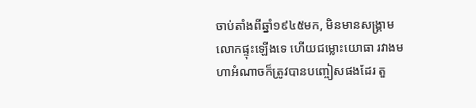ចាប់តាំងពីឆ្នាំ១៩៤៥មក, មិនមានសង្រ្គាមលោកផ្ទុះឡើងទេ ហើយជម្លោះយោធា រវាងមហាអំណាចក៏ត្រូវបានបញ្ចៀសផងដែរ តួ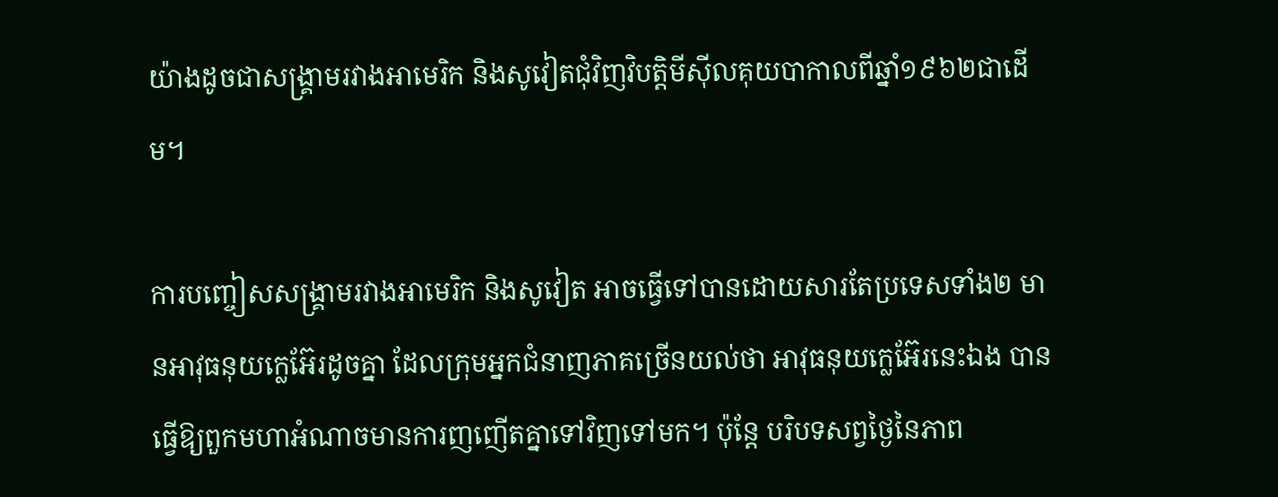យ៉ាងដូចជាសង្រ្គាមរវាងអាមេរិក និងសូវៀតជុំវិញវិបត្តិមីស៊ីលគុយបាកាលពីឆ្នាំ១៩៦២ជាដើម។

ការបញ្ចៀសសង្រ្គាមរវាងអាមេរិក និងសូវៀត អាចធ្វើទៅបានដោយសារតែប្រទេសទាំង២ មានអាវុធនុយក្លេអ៊ែរដូចគ្នា ដែលក្រុមអ្នកជំនាញភាគច្រើនយល់ថា អាវុធនុយក្លេអ៊ែរនេះឯង បានធ្វើឱ្យពួកមហាអំណាចមានការញញើតគ្នាទៅវិញទៅមក។ ប៉ុន្តែ បរិបទសព្វថ្ងៃនៃភាព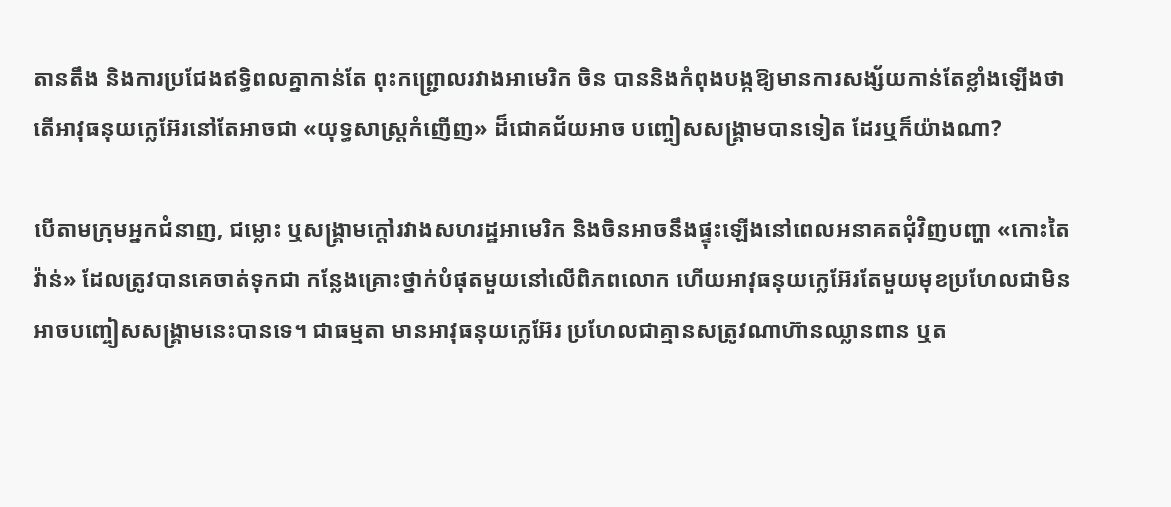តានតឹង និងការប្រជែងឥទ្ធិពលគ្នាកាន់តែ ពុះកព្រ្ជោលរវាងអាមេរិក ចិន បាននិងកំពុងបង្កឱ្យមានការសង្ស័យកាន់តែខ្លាំងឡើងថាតើអាវុធនុយក្លេអ៊ែរនៅតែអាចជា «យុទ្ធសាស្ត្រកំញើញ» ដ៏ជោគជ័យអាច បញ្ចៀសសង្រ្គាមបានទៀត ដែរឬក៏យ៉ាងណា?

បើតាមក្រុមអ្នកជំនាញ, ជម្លោះ ឬសង្រ្គាមក្ដៅរវាងសហរដ្ឋអាមេរិក និងចិនអាចនឹងផ្ទុះឡើងនៅពេលអនាគតជុំវិញបញ្ហា «កោះតៃវ៉ាន់» ដែលត្រូវបានគេចាត់ទុកជា កន្លែងគ្រោះថ្នាក់បំផុតមួយនៅលើពិភពលោក ហើយអាវុធនុយក្លេអ៊ែរតែមួយមុខប្រហែលជាមិនអាចបញ្ចៀសសង្រ្គាមនេះបានទេ។ ជាធម្មតា មានអាវុធនុយក្លេអ៊ែរ ប្រហែលជាគ្មានសត្រូវណាហ៊ានឈ្លានពាន ឬត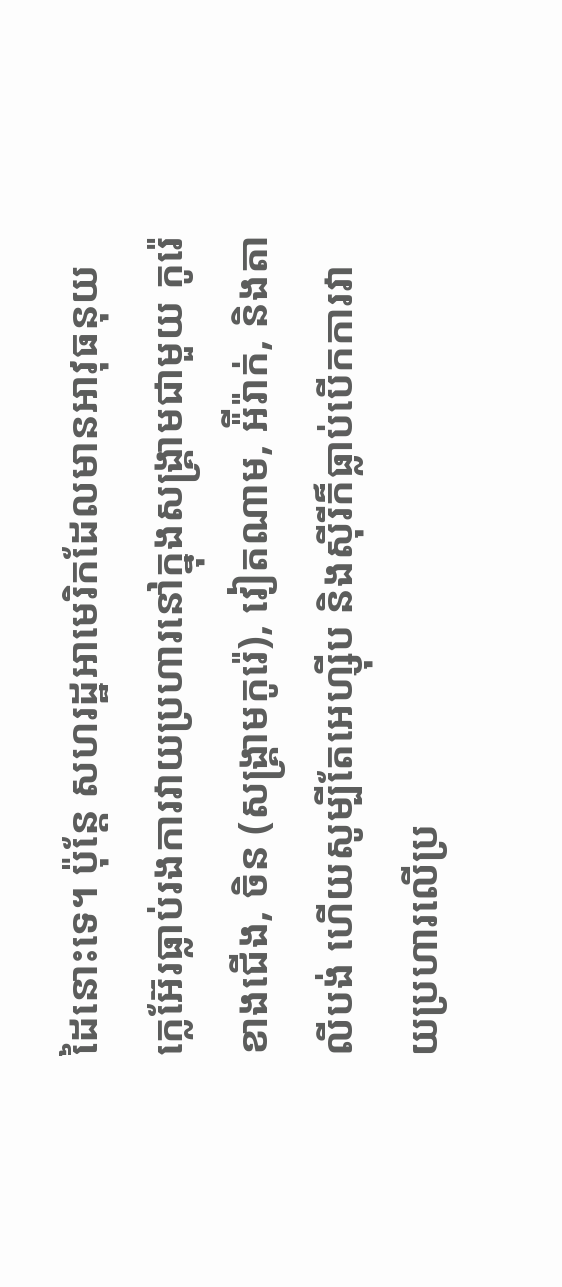ដៃនោះទេ។ ប៉ុន្តែ សហរដ្ឋអាមេរិកដែលមានអាវុធនុយក្លេអ៊ែរធ្លាប់រងការវាយប្រហារនៅក្នុងសង្រ្គាមជាមួយ កូរ៉េខាងជើង, ចិន (សង្រ្គាមកូរ៉េ), វៀតណាម, អ៉ីរ៉ាក់, និងតាលីបង់ ហើយសូម្បីតែអេហ្ស៊ីប និងស៊ីរីក៏ធ្លាប់បើកការវាយប្រហារលើប្រ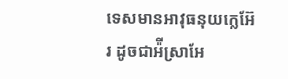ទេសមានអាវុធនុយក្លេអ៊ែរ ដូចជាអ៉ីស្រាអែ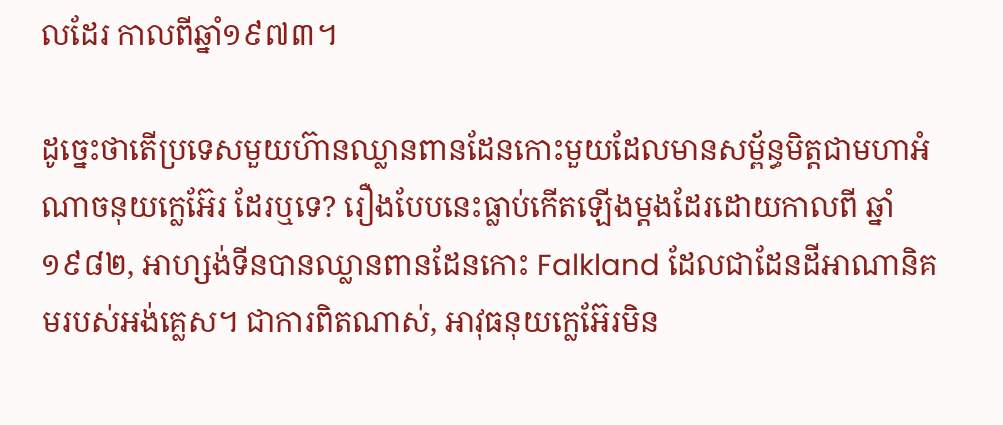លដែរ កាលពីឆ្នាំ១៩៧៣។

ដូច្នេះថាតើប្រទេសមួយហ៊ានឈ្លានពានដែនកោះមួយដែលមានសម្ព័ន្ធមិត្តជាមហាអំណាចនុយក្លេអ៊ែរ ដែរឬទេ? រឿងបែបនេះធ្លាប់កើតឡើងម្ដងដែរដោយកាលពី ឆ្នាំ១៩៨២, អាហ្សង់ទីនបានឈ្លានពានដែនកោះ Falkland ដែលជាដែនដីអាណានិគមរបស់អង់គ្លេស។ ជាការពិតណាស់, អាវុធនុយក្លេអ៊ែរមិន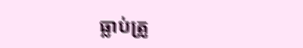ធ្លាប់ត្រូ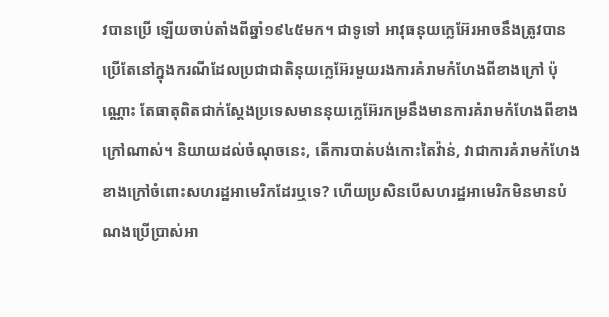វបានប្រើ ឡើយចាប់តាំងពីឆ្នាំ១៩៤៥មក។ ជាទូទៅ អាវុធនុយក្លេអ៊ែរអាចនឹងត្រូវបានប្រើតែនៅក្នុងករណីដែលប្រជាជាតិនុយក្លេអ៊ែរមួយរងការគំរាមកំហែងពីខាងក្រៅ ប៉ុណ្ណោះ តែធាតុពិតជាក់ស្ដែងប្រទេសមាននុយក្លេអ៊ែរកម្រនឹងមានការគំរាមកំហែងពីខាងក្រៅណាស់។ និយាយដល់ចំណុចនេះ, តើការបាត់បង់កោះតៃវ៉ាន់, វាជាការគំរាមកំហែងខាងក្រៅចំពោះសហរដ្ឋអាមេរិកដែរឬទេ? ហើយប្រសិនបើសហរដ្ឋអាមេរិកមិនមានបំណងប្រើប្រាស់អា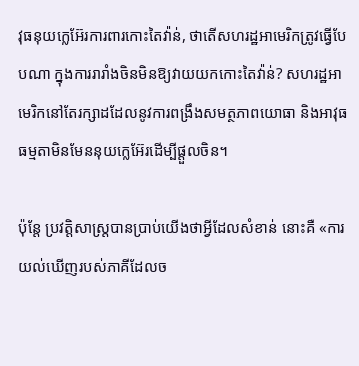វុធនុយក្លេអ៊ែរការពារកោះតៃវ៉ាន់, ថាតើសហរដ្ឋអាមេរិកត្រូវធ្វើបែបណា ក្នុងការរារាំងចិនមិនឱ្យវាយយកកោះតៃវ៉ាន់? សហរដ្ឋអាមេរិកនៅតែរក្សាដដែលនូវការពង្រឹងសមត្ថភាពយោធា និងអាវុធ ធម្មតាមិនមែននុយក្លេអ៊ែរដើម្បីផ្ដួលចិន។

ប៉ុន្តែ ប្រវតិ្តសាស្ត្របានប្រាប់យើងថាអ្វីដែលសំខាន់ នោះគឺ «ការយល់ឃើញរបស់ភាគីដែលច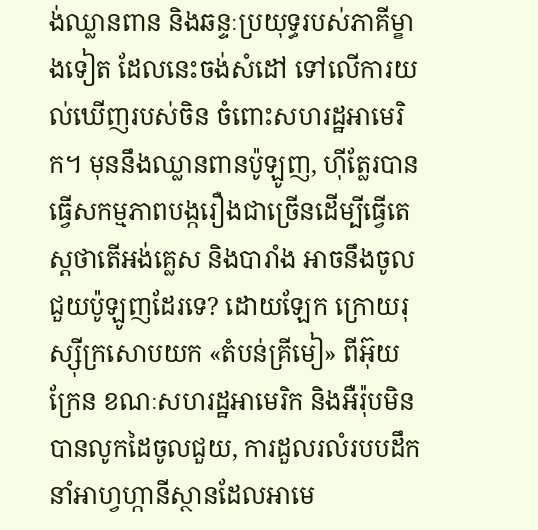ង់ឈ្លានពាន និងឆន្ទៈប្រយុទ្ធរបស់ភាគីម្ខាងទៀត ដែលនេះចង់សំដៅ ទៅលើការយល់ឃើញរបស់ចិន ចំពោះសហរដ្ឋអាមេរិក។ មុននឹងឈ្លានពានប៉ូឡូញ, ហ៊ីត្លែរបានធ្វើសកម្មភាពបង្ករឿងជាច្រើនដើម្បីធ្វើតេស្ដថាតើអង់គ្លេស និងបារាំង អាចនឹងចូលជួយប៉ូឡូញដែរទេ? ដោយឡែក ក្រោយរុស្ស៊ីក្រសោបយក «តំបន់គ្រីមៀ» ពីអ៊ុយក្រែន ខណៈសហរដ្ឋអាមេរិក និងអឺរ៉ុបមិនបានលូកដៃចូលជួយ, ការដួលរលំរបបដឹកនាំអាហ្វហ្កានីស្ថានដែលអាមេ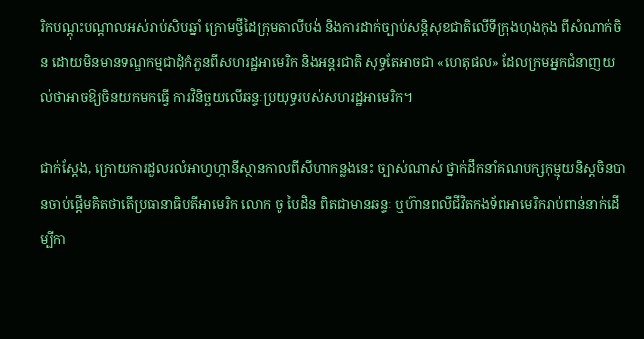រិកបណ្ដុះបណ្ដាលអស់រាប់សិបឆ្នាំ ក្រោមថ្វីដៃក្រុមតាលីបង់ និងការដាក់ច្បាប់សន្តិសុខជាតិលើទីក្រុងហុងកុង ពីសំណាក់ចិន ដោយមិនមានទណ្ឌកម្មជាដុំកំភួនពីសហរដ្ឋអាមេរិក និងអន្តរជាតិ សុទ្ធតែអាចជា «ហេតុផល» ដែលក្រមអ្នកជំនាញយល់ថាអាចឱ្យចិនយកមកធ្វើ ការវិនិច្ឆយលើឆន្ទៈប្រយុទ្ធរបស់សហរដ្ឋអាមេរិក។

ជាក់ស្ដែង, ក្រោយការដួលរលំអាហ្វហ្កានីស្ថានកាលពីសីហាកន្លងនេះ ច្បាស់ណាស់ ថ្នាក់ដឹកនាំគណបក្សកុម្មុយនិស្ដចិនបានចាប់ផ្ដើមគិតថាតើប្រធានាធិបតីអាមេរិក លោក ចូ បៃដិន ពិតជាមានឆន្ទៈ ឬហ៊ានពលីជីវិតកងទ័ពអាមេរិករាប់ពាន់នាក់ដើម្បីកា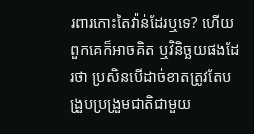រពារកោះតៃវ៉ាន់ដែរឬទេ? ហើយពួកគេក៏អាចគិត ឬវិនិច្ឆយផងដែរថា ប្រសិនបើដាច់ខាតត្រូវតែបង្រួបប្រង្រួមជាតិជាមួយ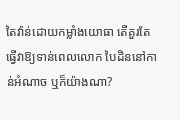តៃវ៉ាន់ដោយកម្លាំងយោធា តើគួរតែធ្វើវាឱ្យទាន់ពេលលោក បៃដិននៅកាន់អំណាច ឬក៏យ៉ាងណា?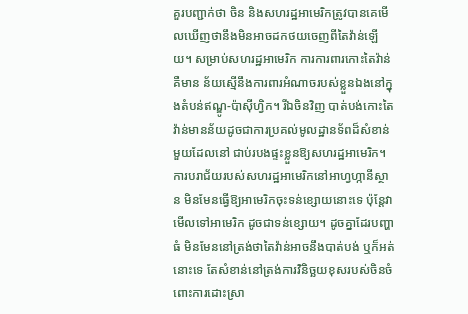គួរបញ្ជាក់ថា ចិន និងសហរដ្ឋអាមេរិកត្រូវបានគេមើលឃើញថានឹងមិនអាចដកថយចេញពីតៃវ៉ាន់ឡើយ។ សម្រាប់សហរដ្ឋអាមេរិក ការការពារកោះតៃវ៉ាន់ គឺមាន ន័យស្មើនឹងការពារអំណាចរបស់ខ្លួនឯងនៅក្នុងតំបន់ឥណ្ឌូ-ប៉ាស៊ីហ្វិក។ រីឯចិនវិញ បាត់បង់កោះតៃវ៉ាន់មានន័យដូចជាការប្រគល់មូលដ្ឋានទ័ពដ៏សំខាន់មួយដែលនៅ ជាប់របងផ្ទះខ្លួនឱ្យសហរដ្ឋអាមេរិក។ ការបរាជ័យរបស់សហរដ្ឋអាមេរិកនៅអាហ្វហ្កានីស្ថាន មិនមែនធ្វើឱ្យអាមេរិកចុះទន់ខ្សោយនោះទេ ប៉ុន្តែវាមើលទៅអាមេរិក ដូចជាទន់ខ្សោយ។ ដូចគ្នាដែរបញ្ហាធំ មិនមែននៅត្រង់ថាតៃវ៉ាន់អាចនឹងបាត់បង់ ឬក៏អត់នោះទេ តែសំខាន់នៅត្រង់ការវិនិច្ឆយខុសរបស់ចិនចំពោះការដោះស្រា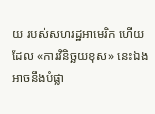យ របស់សហរដ្ឋអាមេរិក ហើយដែល «ការវិនិច្ឆយខុស» នេះឯងអាចនឹងបំផ្លា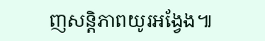ញសន្តិភាពយូរអង្វែង៕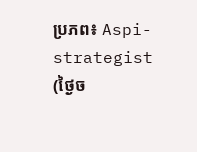ប្រភព៖ Aspi-strategist (ថ្ងៃច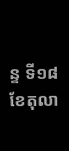ន្ទ ទី១៨ ខែតុលា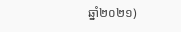ឆ្នាំ២០២១)